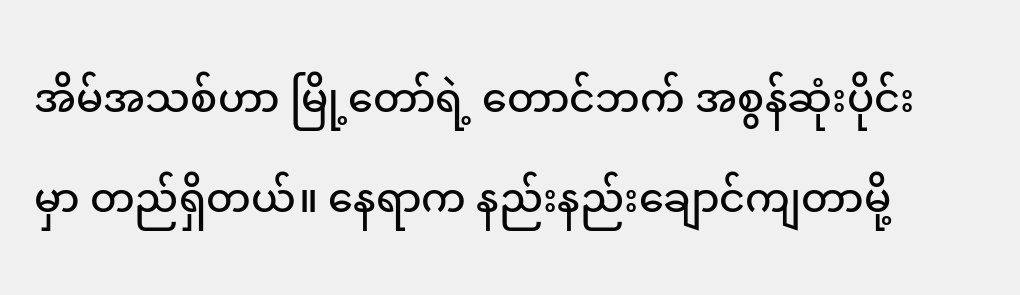အိမ်အသစ်ဟာ မြို့တော်ရဲ့ တောင်ဘက် အစွန်ဆုံးပိုင်းမှာ တည်ရှိတယ်။ နေရာက နည်းနည်းချောင်ကျတာမို့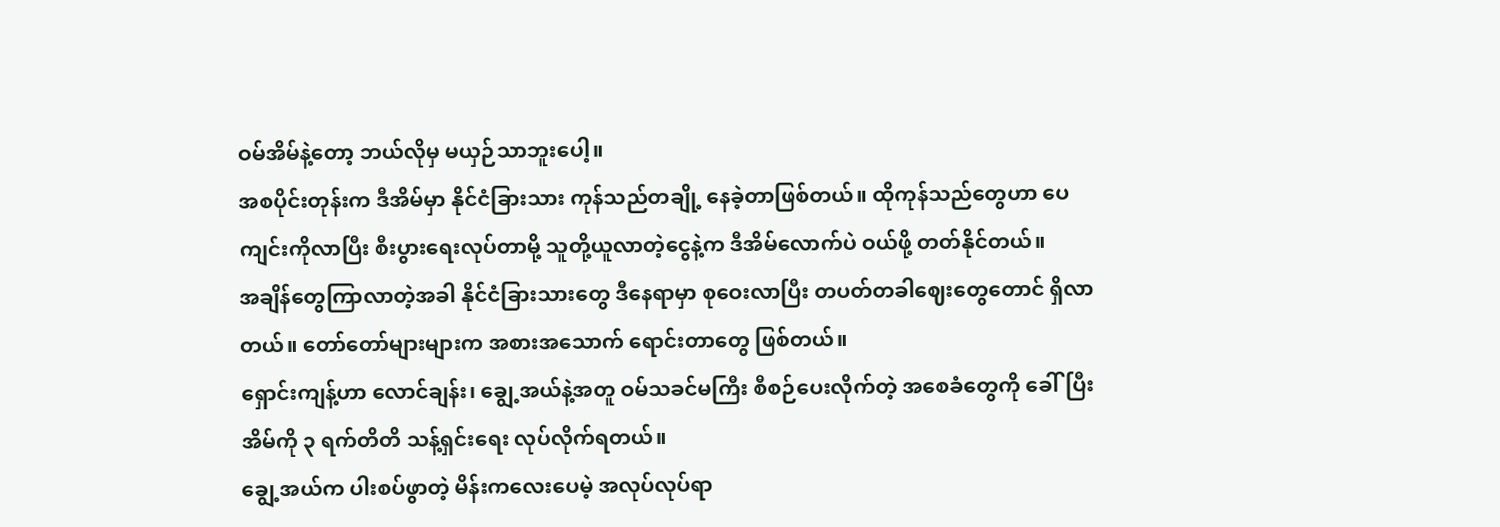ဝမ်အိမ်နဲ့တော့ ဘယ်လိုမှ မယှဉ်သာဘူးပေါ့။
အစပိုင်းတုန်းက ဒီအိမ်မှာ နိုင်ငံခြားသား ကုန်သည်တချို့ နေခဲ့တာဖြစ်တယ်။ ထိုကုန်သည်တွေဟာ ပေကျင်းကိုလာပြီး စီးပွားရေးလုပ်တာမို့ သူတို့ယူလာတဲ့ငွေနဲ့က ဒီအိမ်လောက်ပဲ ဝယ်ဖို့ တတ်နိုင်တယ်။
အချိန်တွေကြာလာတဲ့အခါ နိုင်ငံခြားသားတွေ ဒီနေရာမှာ စုဝေးလာပြီး တပတ်တခါဈေးတွေတောင် ရှိလာတယ်။ တော်တော်များများက အစားအသောက် ရောင်းတာတွေ ဖြစ်တယ်။
ရှောင်းကျန့်ဟာ လောင်ချန်း၊ ချွေ့အယ်နဲ့အတူ ဝမ်သခင်မကြီး စီစဉ်ပေးလိုက်တဲ့ အစေခံတွေကို ခေါ်ပြီး အိမ်ကို ၃ ရက်တိတိ သန့်ရှင်းရေး လုပ်လိုက်ရတယ်။
ချွေ့အယ်က ပါးစပ်ဖွာတဲ့ မိန်းကလေးပေမဲ့ အလုပ်လုပ်ရာ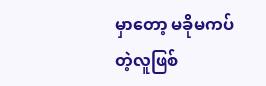မှာတော့ မခိုမကပ်တဲ့လူဖြစ်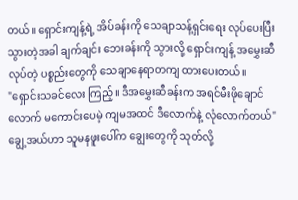တယ်။ ရှောင်းကျန့်ရဲ့ အိပ်ခန်းကို သေချာသန့်ရှင်းရေး လုပ်ပေးပြီးသွားတဲ့အခါ ချက်ချင်း ဘေးခန်းကို သွားလို့ ရှောင်းကျန့် အမွှေးဆီလုပ်တဲ့ ပစ္စည်းတွေကို သေချာနေရာတကျ ထားပေးတယ်။
"ရှောင်းသခင်လေး ကြည့်။ ဒီအမွှေးဆီခန်းက အရင်မီးဖိုချောင်လောက် မကောင်းပေမဲ့ ကျမအထင် ဒီလောက်နဲ့ လုံလောက်တယ်"
ချွေ့အယ်ဟာ သူမနဖူးပေါ်က ချွေးတွေကို သုတ်လို့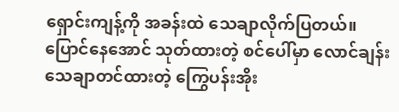ရှောင်းကျန့်ကို အခန်းထဲ သေချာလိုက်ပြတယ်။
ပြောင်နေအောင် သုတ်ထားတဲ့ စင်ပေါ်မှာ လောင်ချန်း သေချာတင်ထားတဲ့ ကြွေပန်းအိုး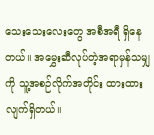သေးသေးလေးတွေ အစီအရီ ရှိနေတယ်။ အမွှေးဆီလုပ်တဲ့အရာမှန်သမျှကို သူ့အစဉ်လိုက်အတိုင်း ထားထားလျက်ရှိတယ်။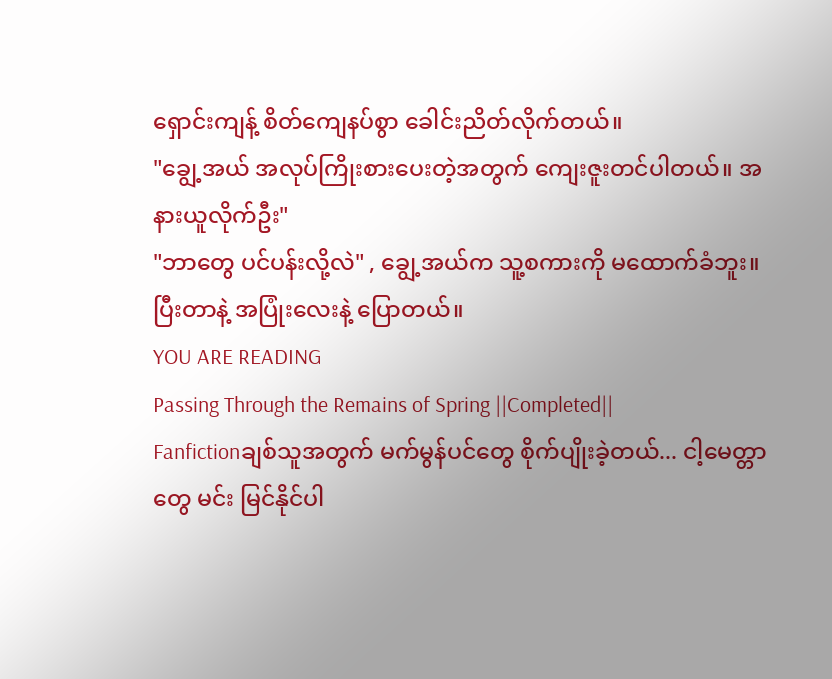ရှောင်းကျန့် စိတ်ကျေနပ်စွာ ခေါင်းညိတ်လိုက်တယ်။
"ချွေ့အယ် အလုပ်ကြိုးစားပေးတဲ့အတွက် ကျေးဇူးတင်ပါတယ်။ အနားယူလိုက်ဦး"
"ဘာတွေ ပင်ပန်းလို့လဲ" , ချွေ့အယ်က သူ့စကားကို မထောက်ခံဘူး။ ပြီးတာနဲ့ အပြုံးလေးနဲ့ ပြောတယ်။
YOU ARE READING
Passing Through the Remains of Spring ||Completed||
Fanfictionချစ်သူအတွက် မက်မွန်ပင်တွေ စိုက်ပျိုးခဲ့တယ်... ငါ့မေတ္တာတွေ မင်း မြင်နိုင်ပါ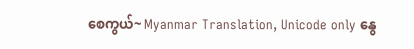စေကွယ်~ Myanmar Translation, Unicode only နွေ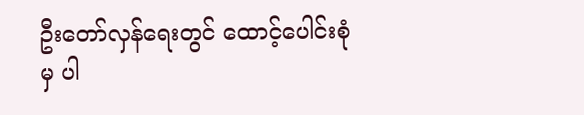ဦးတော်လှန်ရေးတွင် ထောင့်ပေါင်းစုံမှ ပါ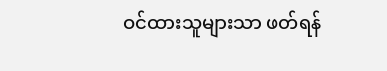ဝင်ထားသူများသာ ဖတ်ရန်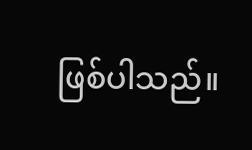ဖြစ်ပါသည်။